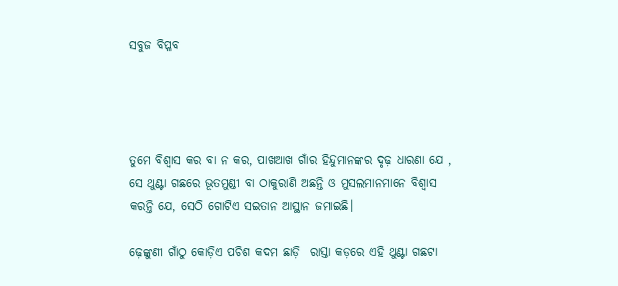ସବୁଜ ବିପ୍ଳବ




ତୁମେ ବିଶ୍ବାସ କର ବା ନ କର, ପାଖଆଖ ଗାଁର ହିନ୍ଦୁମାନଙ୍କର ଦୃଢ଼ ଧାରଣା ଯେ , ସେ ଥୁଣ୍ଟା ଗଛରେ ଭୂତମୁଣ୍ଡୀ ବା ଠାକୁରାଣି ଅଛନ୍ତି ଓ ମୁସଲମାନମାନେ ବିଶ୍ବାସ କରନ୍ତି ଯେ, ସେଠି ଗୋଟିଏ ସଇତାନ ଆସ୍ଥାନ ଜମାଇଛି।

ଢ଼େଙ୍କୁଣୀ ଗାଁଠୁ କୋଡ଼ିଏ ପଚିଶ କଦମ ଛାଡ଼ି  ରାସ୍ତା କଡ଼ରେ ଏହି ଥୁଣ୍ଟା ଗଛଟା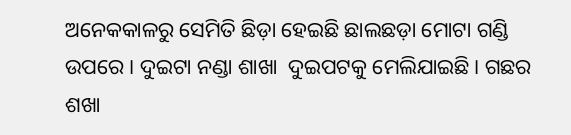ଅନେକକାଳରୁ ସେମିତି ଛିଡ଼ା ହେଇଛି ଛାଲଛଡ଼ା ମୋଟା ଗଣ୍ଡି ଉପରେ । ଦୁଇଟା ନଣ୍ଡା ଶାଖା  ଦୁଇପଟକୁ ମେଲିଯାଇଛି। ଗଛର ଶଖା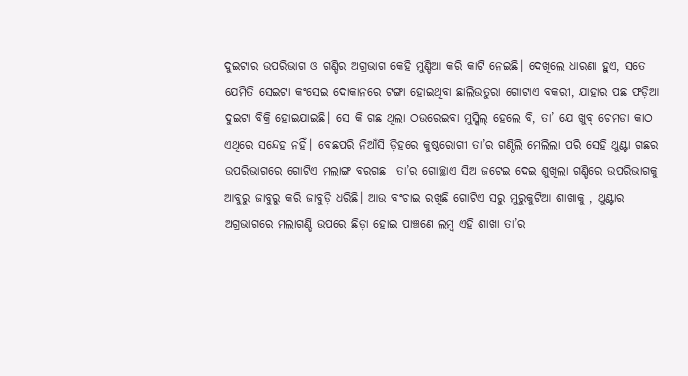ଦୁଇଟାର ଉପରିଭାଗ ଓ ଗଣ୍ଡିର ଅଗ୍ରଭାଗ କେହି ମୁଣ୍ଡିଆ କରି କାଟି ନେଇଛି। ଦେଖିଲେ ଧାରଣା ହୁଏ, ସତେ ଯେମିତି ସେଇଟା କଂସେଇ ଦୋକାନରେ ଟଙ୍ଗା ହୋଇଥିବା ଛାଲିଉତୁରା ଗୋଟାଏ ବକରୀ, ଯାହାର ପଛ ଫଡ଼ିଆ ଦୁଇଟା ବିକ୍ରି ହୋଇଯାଇଛି। ସେ କି ଗଛ ଥିଲା ଠଉରେଇବା ମୁସ୍କିଲ୍‌ ହେଲେ ବି, ତା’ ଯେ ଖୁବ୍‌ ଚେମଡା କାଠ ଏଥିରେ ସନ୍ଦେହ ନହିଁ। ବେଛପରି ନିଆଁସି ଡ଼ିହରେ କୁଷ୍ଠରୋଗୀ ତା’ର ଗଣ୍ଠିଲି ମେଲିଲା ପରି ସେହି ଥୁଣ୍ଟା ଗଛର ଉପରିଭାଗରେ ଗୋଟିଏ ମଲାଙ୍ଗ ବରଗଛ  ତା’ର ଗୋଚ୍ଛାଏ ସିଅ ଜଟେଇ ଦେଇ ଶୁଖିଲା ଗଣ୍ଡିରେ ଉପରିଭାଗକୁ ଆବୁରୁ ଜାବୁରୁ କରି ଜାବୁଡ଼ି ଧରିଛି। ଆଉ ବଂଚାଇ ରଖିଛି ଗୋଟିଏ ସରୁ ମୁରୁକୁଟିଆ ଶାଖାକୁ , ଥୁଣ୍ଟାର ଅଗ୍ରଭାଗରେ ମଲାଗଣ୍ଡି ଉପରେ ଛିଡ଼ା ହୋଇ ପାଞ୍ଚଣେ ଲମ୍ବ ଏହି ଶାଖା ତା’ର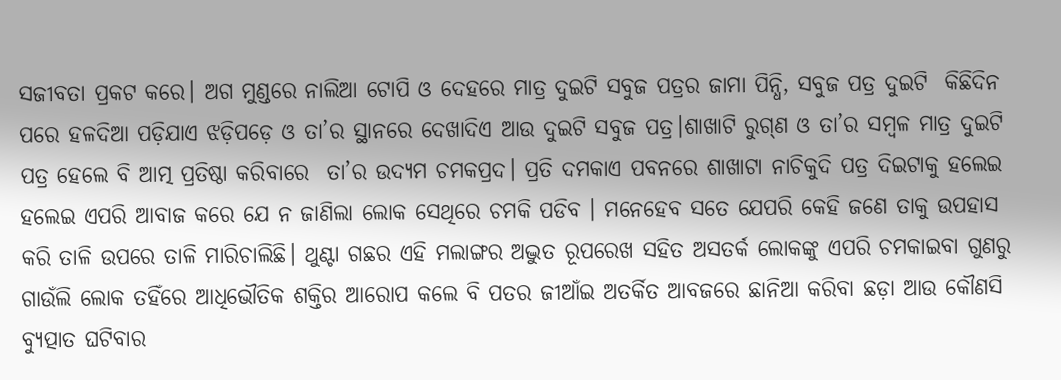ସଜୀବତା ପ୍ରକଟ କରେ। ଅଗ ମୁଣ୍ଡରେ ନାଲିଆ ଟୋପି ଓ ଦେହରେ ମାତ୍ର ଦୁଇଟି ସବୁଜ ପତ୍ରର ଜାମା ପିନ୍ଧି, ସବୁଜ ପତ୍ର ଦୁଇଟି  କିଛିଦିନ ପରେ ହଳଦିଆ ପଡ଼ିଯାଏ ଝଡ଼ିପଡ଼େ ଓ ତା’ର ସ୍ଥାନରେ ଦେଖାଦିଏ ଆଉ ଦୁଇଟି ସବୁଜ ପତ୍ର।ଶାଖାଟି ରୁଗ୍‌ଣ ଓ ତା’ର ସମ୍ବଳ ମାତ୍ର ଦୁଇଟି ପତ୍ର ହେଲେ ବି ଆତ୍ମ ପ୍ରତିଷ୍ଠା କରିବାରେ  ତା’ର ଉଦ୍ୟମ ଚମକପ୍ରଦ। ପ୍ରତି ଦମକାଏ ପବନରେ ଶାଖାଟା ନାଚିକୁଦି ପତ୍ର ଦିଇଟାକୁ ହଲେଇ ହଲେଇ ଏପରି ଆବାଜ କରେ ଯେ ନ ଜାଣିଲା ଲୋକ ସେଥିରେ ଚମକି ପଡିବ । ମନେହେବ ସତେ ଯେପରି କେହି ଜଣେ ତାକୁ ଉପହାସ କରି ତାଳି ଉପରେ ତାଳି ମାରିଚାଲିଛି। ଥୁଣ୍ଟା ଗଛର ଏହି ମଲାଙ୍ଗର ଅଦ୍ଭୁତ ରୂପରେଖ ସହିତ ଅସତର୍କ ଲୋକଙ୍କୁ ଏପରି ଚମକାଇବା ଗୁଣରୁ ଗାଉଁଲି ଲୋକ ତହିଁରେ ଆଧିଭୌତିକ ଶକ୍ତିର ଆରୋପ କଲେ ବି ପତର ଜୀଆଁଇ ଅତର୍କିତ ଆବଜରେ ଛାନିଆ କରିବା ଛଡ଼ା ଆଉ କୌଣସି ବ୍ୟୁତ୍ପାତ ଘଟିବାର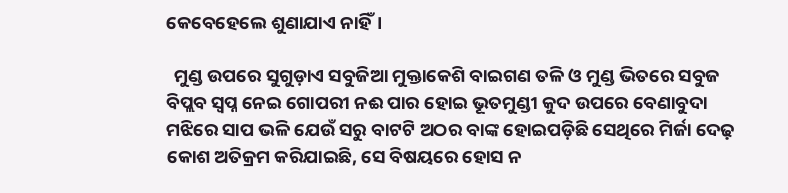କେବେହେଲେ ଶୁଣାଯାଏ ନାହିଁ।

  ମୁଣ୍ଡ ଉପରେ ସୁଗୁଡ଼ାଏ ସବୁଜିଆ ମୁକ୍ତାକେଶି ବାଇଗଣ ତଳି ଓ ମୁଣ୍ଡ ଭିତରେ ସବୁଜ ବିପ୍ଲବ ସ୍ବପ୍ନ ନେଇ ଗୋପରୀ ନଈ ପାର ହୋଇ ଭୂତମୁଣ୍ଡୀ କୁଦ ଉପରେ ବେଣାବୁଦା ମଝିରେ ସାପ ଭଳି ଯେଉଁ ସରୁ ବାଟଟି ଅଠର ବାଙ୍କ ହୋଇପଡ଼ିଛି ସେଥିରେ ମିର୍ଜା ଦେଢ଼ କୋଶ ଅତିକ୍ରମ କରିଯାଇଛି, ସେ ବିଷୟରେ ହୋସ ନ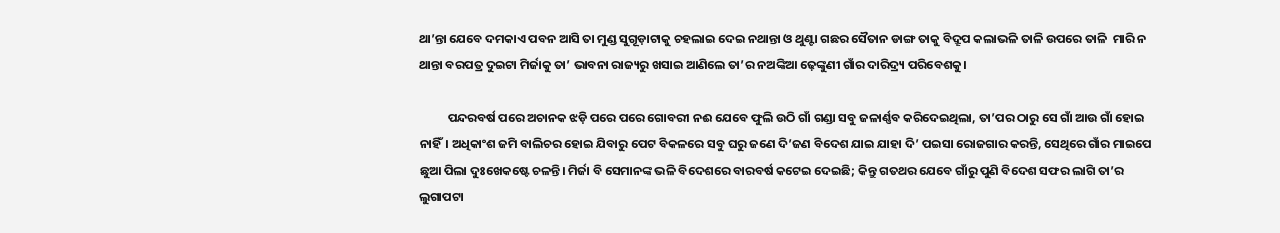ଥା’ନ୍ତା ଯେବେ ଦମକାଏ ପବନ ଆସି ତା ମୁଣ୍ଡ ସୁଗୂଡ଼ାଟାକୁ ଚହଲାଇ ଦେଇ ନଥାନ୍ତା ଓ ଥୁଣ୍ଟା ଗଛର ସୈତାନ ଡାଙ୍ଗ ତାକୁ ବିଦ୍ରୂପ କଲାଭଳି ତାଳି ଉପରେ ତାଳି  ମାରି ନ ଥାନ୍ତା ବରପତ୍ର ଦୁଇଟା ମିର୍ଜାକୁ ତା’ ଭାବନା ରାଜ୍ୟରୁ ଖସାଇ ଆଣିଲେ ତା’ର ନଅଙ୍କିଆ ଢ଼େଙ୍କୁଣୀ ଗାଁର ଦାରିଦ୍ର୍ୟ ପରିବେଶକୁ।

          ପନ୍ଦରବର୍ଷ ପରେ ଅଚାନକ ଝଡ଼ି ପରେ ପରେ ଗୋବରୀ ନଈ ଯେବେ ଫୁଲି ଉଠି ଗାଁ ଗଣ୍ଡା ସବୁ ଜଳାର୍ଣ୍ଣବ କରିଦେଇଥିଲା, ତା’ପର ଠାରୁ ସେ ଗାଁ ଆଉ ଗାଁ ହୋଇ ନାହିଁ। ଅଧିକାଂଶ ଜମି ବାଲିଚର ହୋଇ ଯିବାରୁ ପେଟ ବିକଳରେ ସବୁ ଘରୁ ଜଣେ ଦି’ଜଣ ବିଦେଶ ଯାଇ ଯାହା ଦି’ ପଇସା ରୋଜଗାର କରନ୍ତି, ସେଥିରେ ଗାଁର ମାଇପେ ଛୁଆ ପିଲା ଦୁଃଖେକଷ୍ଟେ ଚଳନ୍ତି। ମିର୍ଜା ବି ସେମାନଙ୍କ ଭଳି ବିଦେଶରେ ବାରବର୍ଷ କଟେଇ ଦେଇଛି; କିନ୍ତୁ ଗତଥର ଯେବେ ଗାଁରୁ ପୁଣି ବିଦେଶ ସଫର ଲାଗି ତା’ର ଲୁଗାପଟା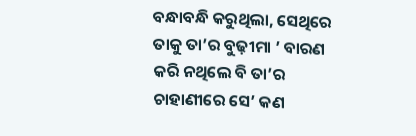ବନ୍ଧାବନ୍ଧି କରୁଥିଲା, ସେଥିରେ ତାକୁ ତା’ର ବୁଢ଼ୀମା ’ ବାରଣ କରି ନଥିଲେ ବି ତା’ର ଚାହାଣୀରେ ସେ’ କଣ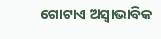ଗୋଟାଏ ଅସ୍ବାଭାବିକ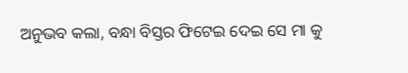ଅନୁଭବ କଲା, ବନ୍ଧା ବିସ୍ତର ଫିଟେଇ ଦେଇ ସେ ମା କୁ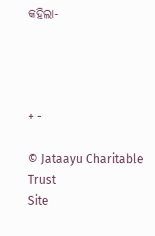କହିଲା-




+ -

© Jataayu Charitable Trust
Site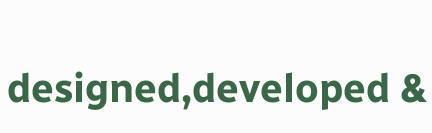designed,developed &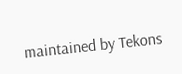maintained by Tekons